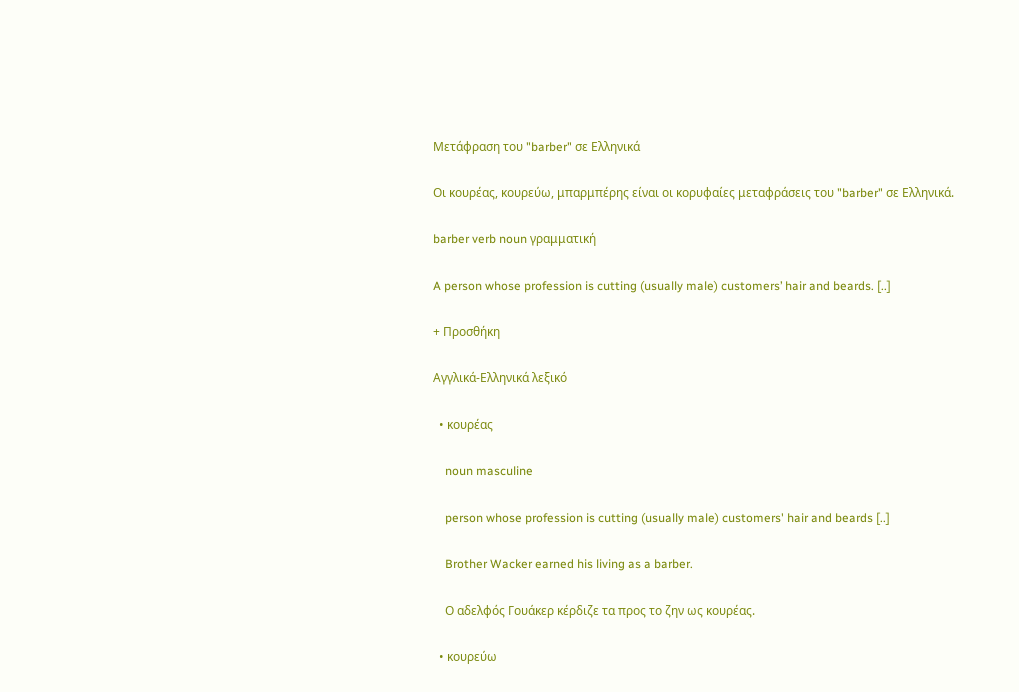Μετάφραση του "barber" σε Ελληνικά

Οι κουρέας, κουρεύω, μπαρμπέρης είναι οι κορυφαίες μεταφράσεις του "barber" σε Ελληνικά.

barber verb noun γραμματική

A person whose profession is cutting (usually male) customers’ hair and beards. [..]

+ Προσθήκη

Αγγλικά-Ελληνικά λεξικό

  • κουρέας

    noun masculine

    person whose profession is cutting (usually male) customers' hair and beards [..]

    Brother Wacker earned his living as a barber.

    Ο αδελφός Γουάκερ κέρδιζε τα προς το ζην ως κουρέας.

  • κουρεύω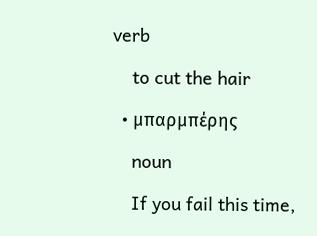verb

    to cut the hair

  • μπαρμπέρης

    noun

    If you fail this time,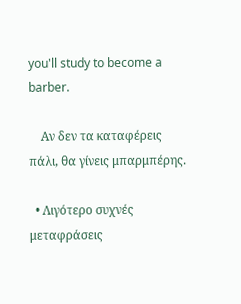you'll study to become a barber.

    Αν δεν τα καταφέρεις πάλι, θα γίνεις μπαρμπέρης.

  • Λιγότερο συχνές μεταφράσεις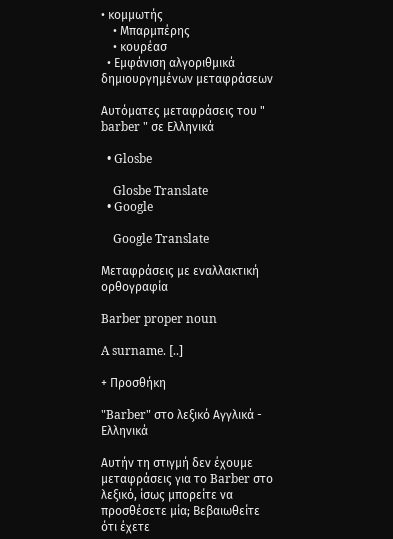• κομμωτής
    • Μπαρμπέρης
    • κουρέασ
  • Εμφάνιση αλγοριθμικά δημιουργημένων μεταφράσεων

Αυτόματες μεταφράσεις του " barber " σε Ελληνικά

  • Glosbe

    Glosbe Translate
  • Google

    Google Translate

Μεταφράσεις με εναλλακτική ορθογραφία

Barber proper noun

A surname. [..]

+ Προσθήκη

"Barber" στο λεξικό Αγγλικά - Ελληνικά

Αυτήν τη στιγμή δεν έχουμε μεταφράσεις για το Barber στο λεξικό, ίσως μπορείτε να προσθέσετε μία; Βεβαιωθείτε ότι έχετε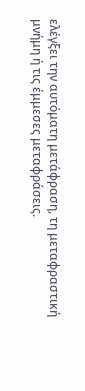ελέγξει την αυτόματη μετάφραση, τη μεταφραστική μνήμη ή τις έμμεσες μεταφράσεις.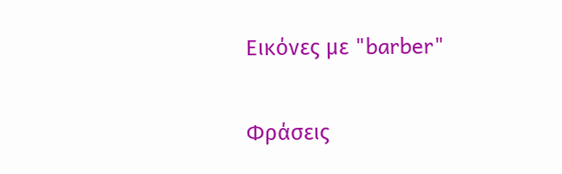Εικόνες με "barber"

Φράσεις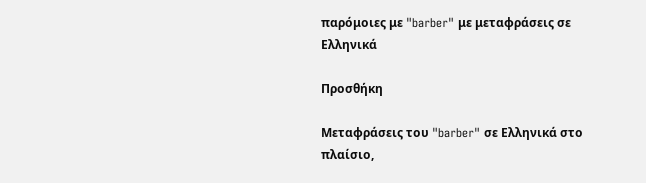παρόμοιες με "barber" με μεταφράσεις σε Ελληνικά

Προσθήκη

Μεταφράσεις του "barber" σε Ελληνικά στο πλαίσιο,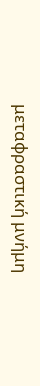μεταφραστική μνήμη